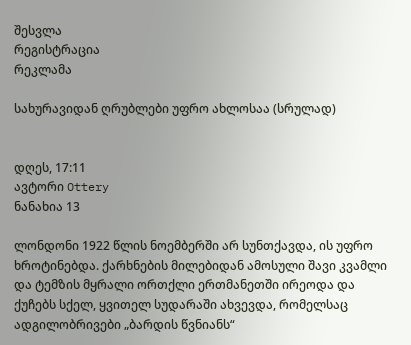შესვლა
რეგისტრაცია
რეკლამა

სახურავიდან ღრუბლები უფრო ახლოსაა (სრულად)


დღეს, 17:11
ავტორი Ottery
ნანახია 13

ლონდონი 1922 წლის ნოემბერში არ სუნთქავდა, ის უფრო ხროტინებდა. ქარხნების მილებიდან ამოსული შავი კვამლი და ტემზის მყრალი ორთქლი ერთმანეთში ირეოდა და ქუჩებს სქელ, ყვითელ სუდარაში ახვევდა, რომელსაც ადგილობრივები „ბარდის წვნიანს“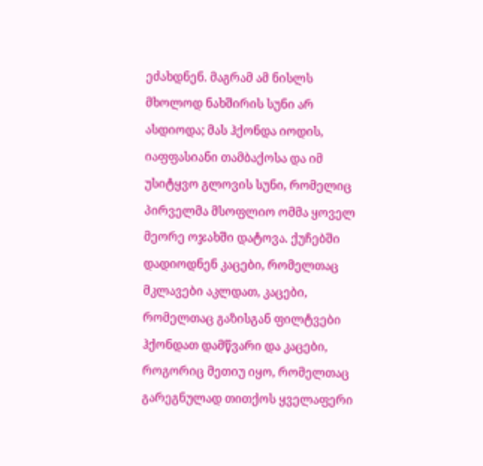ეძახდნენ. მაგრამ ამ ნისლს მხოლოდ ნახშირის სუნი არ ასდიოდა; მას ჰქონდა იოდის, იაფფასიანი თამბაქოსა და იმ უსიტყვო გლოვის სუნი, რომელიც პირველმა მსოფლიო ომმა ყოველ მეორე ოჯახში დატოვა. ქუჩებში დადიოდნენ კაცები, რომელთაც მკლავები აკლდათ, კაცები, რომელთაც გაზისგან ფილტვები ჰქონდათ დამწვარი და კაცები, როგორიც მეთიუ იყო, რომელთაც გარეგნულად თითქოს ყველაფერი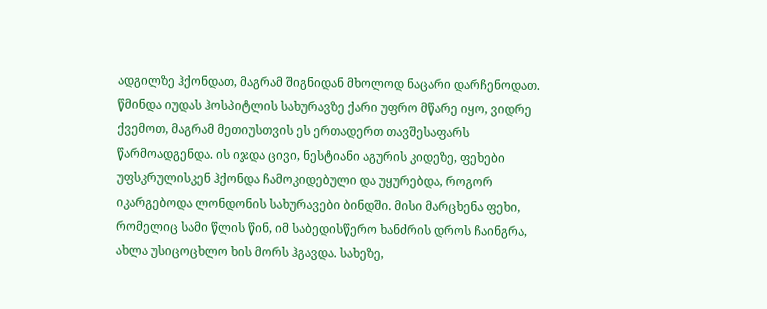ადგილზე ჰქონდათ, მაგრამ შიგნიდან მხოლოდ ნაცარი დარჩენოდათ.
წმინდა იუდას ჰოსპიტლის სახურავზე ქარი უფრო მწარე იყო, ვიდრე ქვემოთ, მაგრამ მეთიუსთვის ეს ერთადერთ თავშესაფარს წარმოადგენდა. ის იჯდა ცივი, ნესტიანი აგურის კიდეზე, ფეხები უფსკრულისკენ ჰქონდა ჩამოკიდებული და უყურებდა, როგორ იკარგებოდა ლონდონის სახურავები ბინდში. მისი მარცხენა ფეხი, რომელიც სამი წლის წინ, იმ საბედისწერო ხანძრის დროს ჩაინგრა, ახლა უსიცოცხლო ხის მორს ჰგავდა. სახეზე,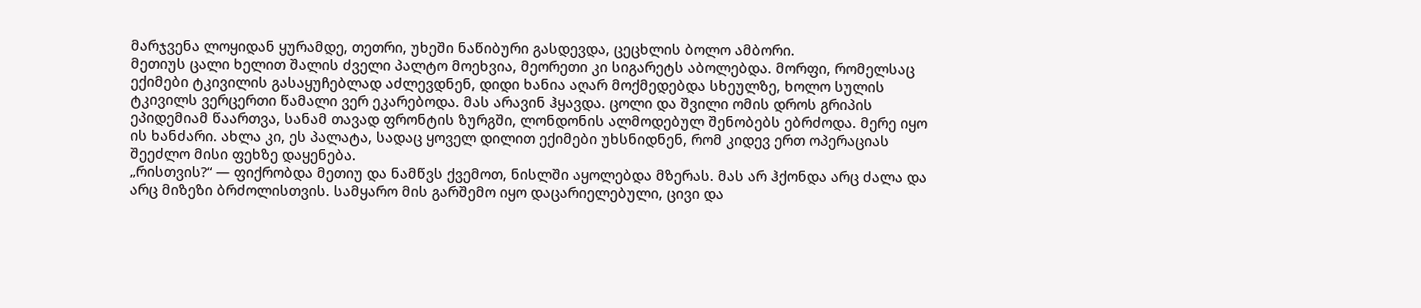მარჯვენა ლოყიდან ყურამდე, თეთრი, უხეში ნაწიბური გასდევდა, ცეცხლის ბოლო ამბორი.
მეთიუს ცალი ხელით შალის ძველი პალტო მოეხვია, მეორეთი კი სიგარეტს აბოლებდა. მორფი, რომელსაც ექიმები ტკივილის გასაყუჩებლად აძლევდნენ, დიდი ხანია აღარ მოქმედებდა სხეულზე, ხოლო სულის ტკივილს ვერცერთი წამალი ვერ ეკარებოდა. მას არავინ ჰყავდა. ცოლი და შვილი ომის დროს გრიპის ეპიდემიამ წაართვა, სანამ თავად ფრონტის ზურგში, ლონდონის ალმოდებულ შენობებს ებრძოდა. მერე იყო ის ხანძარი. ახლა კი, ეს პალატა, სადაც ყოველ დილით ექიმები უხსნიდნენ, რომ კიდევ ერთ ოპერაციას შეეძლო მისი ფეხზე დაყენება.
„რისთვის?“ — ფიქრობდა მეთიუ და ნამწვს ქვემოთ, ნისლში აყოლებდა მზერას. მას არ ჰქონდა არც ძალა და არც მიზეზი ბრძოლისთვის. სამყარო მის გარშემო იყო დაცარიელებული, ცივი და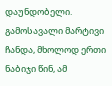დაუნდობელი. გამოსავალი მარტივი ჩანდა, მხოლოდ ერთი ნაბიჯი წინ, ამ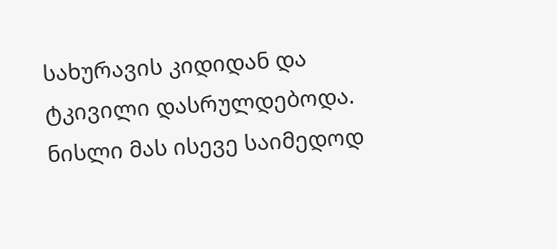სახურავის კიდიდან და ტკივილი დასრულდებოდა. ნისლი მას ისევე საიმედოდ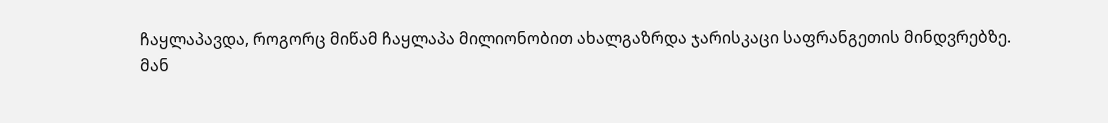ჩაყლაპავდა, როგორც მიწამ ჩაყლაპა მილიონობით ახალგაზრდა ჯარისკაცი საფრანგეთის მინდვრებზე.
მან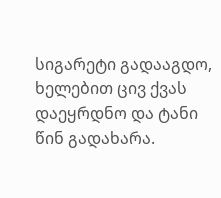სიგარეტი გადააგდო, ხელებით ცივ ქვას დაეყრდნო და ტანი წინ გადახარა.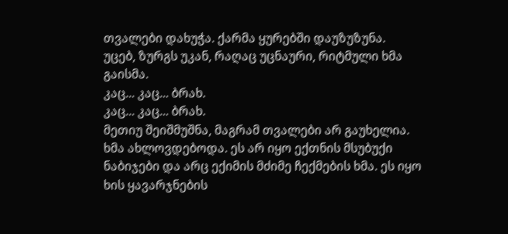თვალები დახუჭა. ქარმა ყურებში დაუზუზუნა.
უცებ, ზურგს უკან, რაღაც უცნაური, რიტმული ხმა გაისმა.
კაც... კაც... ბრახ.
კაც... კაც... ბრახ.
მეთიუ შეიშმუშნა, მაგრამ თვალები არ გაუხელია. ხმა ახლოვდებოდა. ეს არ იყო ექთნის მსუბუქი ნაბიჯები და არც ექიმის მძიმე ჩექმების ხმა. ეს იყო ხის ყავარჯნების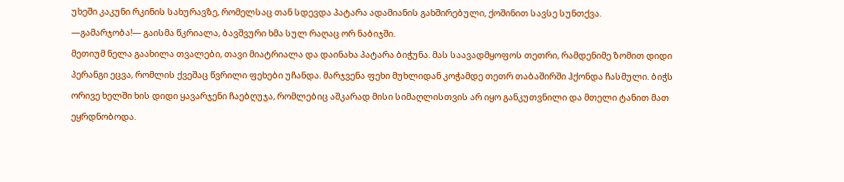უხეში კაკუნი რკინის სახურავზე, რომელსაც თან სდევდა პატარა ადამიანის გახშირებული, ქოშინით სავსე სუნთქვა.
—გამარჯობა!— გაისმა წკრიალა, ბავშვური ხმა სულ რაღაც ორ ნაბიჯში.
მეთიუმ ნელა გაახილა თვალები, თავი მიატრიალა და დაინახა პატარა ბიჭუნა. მას საავადმყოფოს თეთრი, რამდენიმე ზომით დიდი პერანგი ეცვა, რომლის ქვეშაც წვრილი ფეხები უჩანდა. მარჯვენა ფეხი მუხლიდან კოჭამდე თეთრ თაბაშირში ჰქონდა ჩასმული. ბიჭს ორივე ხელში ხის დიდი ყავარჯენი ჩაებღუჯა, რომლებიც აშკარად მისი სიმაღლისთვის არ იყო განკუთვნილი და მთელი ტანით მათ ეყრდნობოდა.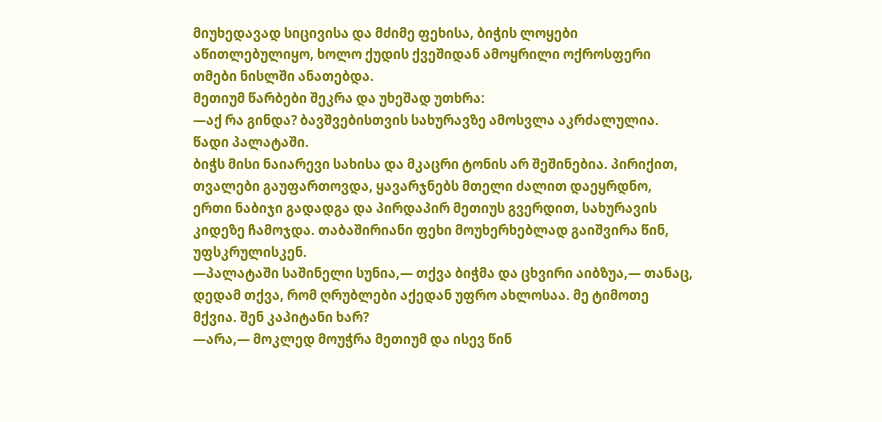მიუხედავად სიცივისა და მძიმე ფეხისა, ბიჭის ლოყები აწითლებულიყო, ხოლო ქუდის ქვეშიდან ამოყრილი ოქროსფერი თმები ნისლში ანათებდა.
მეთიუმ წარბები შეკრა და უხეშად უთხრა:
—აქ რა გინდა? ბავშვებისთვის სახურავზე ამოსვლა აკრძალულია. წადი პალატაში.
ბიჭს მისი ნაიარევი სახისა და მკაცრი ტონის არ შეშინებია. პირიქით, თვალები გაუფართოვდა, ყავარჯნებს მთელი ძალით დაეყრდნო, ერთი ნაბიჯი გადადგა და პირდაპირ მეთიუს გვერდით, სახურავის კიდეზე ჩამოჯდა. თაბაშირიანი ფეხი მოუხერხებლად გაიშვირა წინ, უფსკრულისკენ.
—პალატაში საშინელი სუნია,— თქვა ბიჭმა და ცხვირი აიბზუა,— თანაც, დედამ თქვა, რომ ღრუბლები აქედან უფრო ახლოსაა. მე ტიმოთე მქვია. შენ კაპიტანი ხარ?
—არა,— მოკლედ მოუჭრა მეთიუმ და ისევ წინ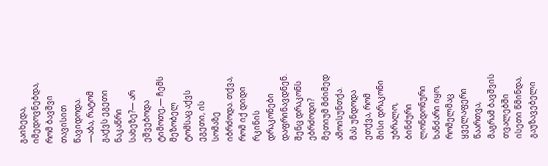გაიხედა, იმედოვნებდა, რომ ბავშვი თავისით წავიდოდა.
—აბა, რატომ გაქვს ეგეთი ნაკაწრი სახეზე?— არ ეშვებოდა ტიმოთე,— ჩემს მეზობელ ტომსაც აქვს ეგეთი, ის სომაზე იბრძოდა. თქვა, რომ იქ დიდი რკინის დრაკონები დაფრინავდნენ. შენც დრაკონს ებრძოდი?
მეთიუმ მძიმედ ამოისუნთქა. მას უნდოდა ეთქვა, რომ მისი დრაკონი უბრალო, ბინძური ლონდონური ხანძარი იყო, რომელმაც ყველაფერი წაართვა, მაგრამ ბავშვის თვალებში ისეთი წმინდა, გაუზავებელი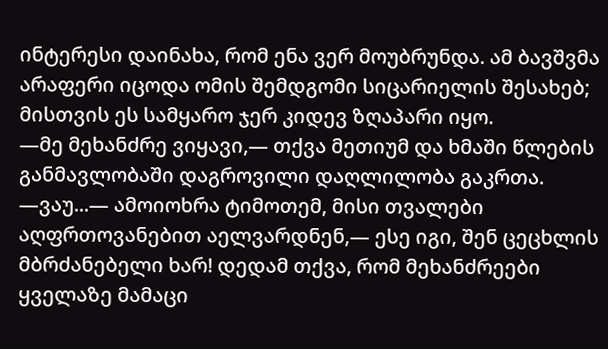ინტერესი დაინახა, რომ ენა ვერ მოუბრუნდა. ამ ბავშვმა არაფერი იცოდა ომის შემდგომი სიცარიელის შესახებ; მისთვის ეს სამყარო ჯერ კიდევ ზღაპარი იყო.
—მე მეხანძრე ვიყავი,— თქვა მეთიუმ და ხმაში წლების განმავლობაში დაგროვილი დაღლილობა გაკრთა.
—ვაუ...— ამოიოხრა ტიმოთემ, მისი თვალები აღფრთოვანებით აელვარდნენ,— ესე იგი, შენ ცეცხლის მბრძანებელი ხარ! დედამ თქვა, რომ მეხანძრეები ყველაზე მამაცი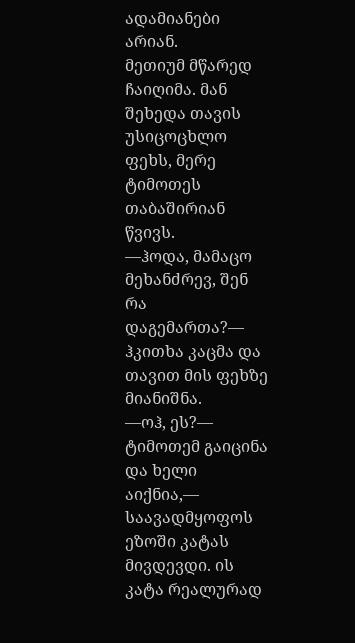ადამიანები არიან.
მეთიუმ მწარედ ჩაიღიმა. მან შეხედა თავის უსიცოცხლო ფეხს, მერე ტიმოთეს თაბაშირიან წვივს.
—ჰოდა, მამაცო მეხანძრევ, შენ რა დაგემართა?— ჰკითხა კაცმა და თავით მის ფეხზე მიანიშნა.
—ოჰ, ეს?— ტიმოთემ გაიცინა და ხელი აიქნია,— საავადმყოფოს ეზოში კატას მივდევდი. ის კატა რეალურად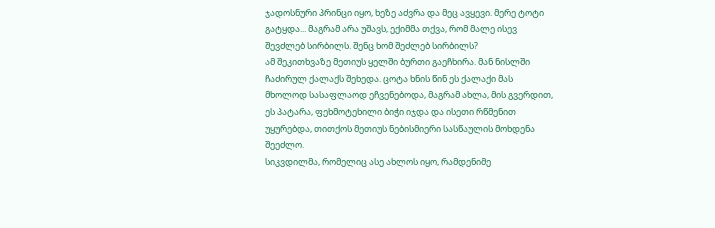ჯადოსნური პრინცი იყო, ხეზე აძვრა და მეც ავყევი. მერე ტოტი გატყდა... მაგრამ არა უშავს, ექიმმა თქვა, რომ მალე ისევ შევძლებ სირბილს. შენც ხომ შეძლებ სირბილს?
ამ შეკითხვაზე მეთიუს ყელში ბურთი გაეჩხირა. მან ნისლში ჩაძირულ ქალაქს შეხედა. ცოტა ხნის წინ ეს ქალაქი მას მხოლოდ სასაფლაოდ ეჩვენებოდა, მაგრამ ახლა, მის გვერდით, ეს პატარა, ფეხმოტეხილი ბიჭი იჯდა და ისეთი რწმენით უყურებდა, თითქოს მეთიუს ნებისმიერი სასწაულის მოხდენა შეეძლო.
სიკვდილმა, რომელიც ასე ახლოს იყო, რამდენიმე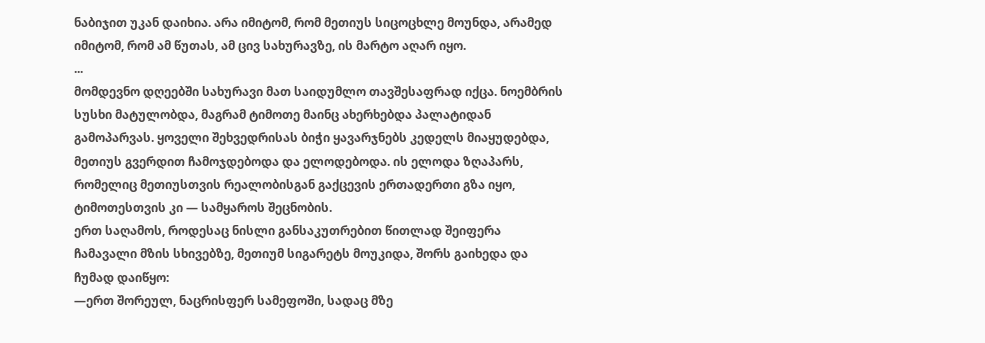ნაბიჯით უკან დაიხია. არა იმიტომ, რომ მეთიუს სიცოცხლე მოუნდა, არამედ იმიტომ, რომ ამ წუთას, ამ ცივ სახურავზე, ის მარტო აღარ იყო.
...
მომდევნო დღეებში სახურავი მათ საიდუმლო თავშესაფრად იქცა. ნოემბრის სუსხი მატულობდა, მაგრამ ტიმოთე მაინც ახერხებდა პალატიდან გამოპარვას. ყოველი შეხვედრისას ბიჭი ყავარჯნებს კედელს მიაყუდებდა, მეთიუს გვერდით ჩამოჯდებოდა და ელოდებოდა. ის ელოდა ზღაპარს, რომელიც მეთიუსთვის რეალობისგან გაქცევის ერთადერთი გზა იყო, ტიმოთესთვის კი — სამყაროს შეცნობის.
ერთ საღამოს, როდესაც ნისლი განსაკუთრებით წითლად შეიფერა ჩამავალი მზის სხივებზე, მეთიუმ სიგარეტს მოუკიდა, შორს გაიხედა და ჩუმად დაიწყო:
—ერთ შორეულ, ნაცრისფერ სამეფოში, სადაც მზე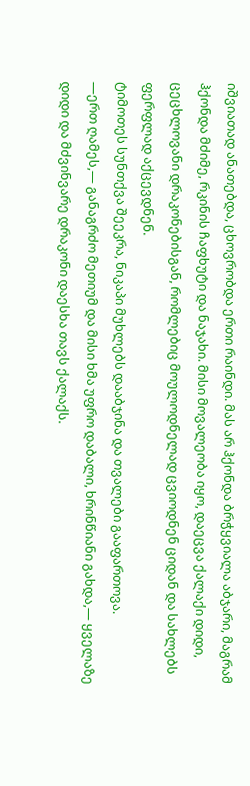იშვიათად ანათებდა, ცხოვრობდა ერთი რაინდი. მას არ ჰქონდა ბრჭყვიალა აბჯარი, მაგრამ ჰქონდა მძიმე, რკინის ჩაფხუტი და ნაჯახი. მისი მოვალეობა იყო, დაეცვა ქალაქი დიდი, ცეცხლოვანი დრაკონებისგან, რომლებიც მოულოდნელად ცვიოდნენ ციდან და სახლებს ფერფლად აქცევდნენ.
ტიმოთეს სუნთქვა შეეკრა, ნიკაპი მუხლებს დააბჯინა და თვალები გააფართოვა.
—ერთ ღამეს,— განაგრძო მეთიუმ და მისი ხმა უფრო დაბალი, ხრინწიანი გახდა,— ყველაზე დიდი და მძვინვარე დრაკონი დაესხა თავს ქალაქს.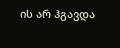ის არ ჰგავდა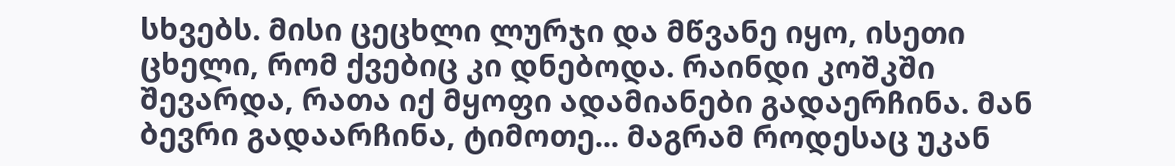სხვებს. მისი ცეცხლი ლურჯი და მწვანე იყო, ისეთი ცხელი, რომ ქვებიც კი დნებოდა. რაინდი კოშკში შევარდა, რათა იქ მყოფი ადამიანები გადაერჩინა. მან ბევრი გადაარჩინა, ტიმოთე... მაგრამ როდესაც უკან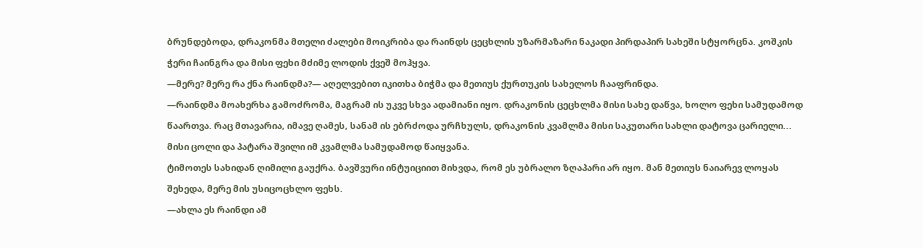ბრუნდებოდა, დრაკონმა მთელი ძალები მოიკრიბა და რაინდს ცეცხლის უზარმაზარი ნაკადი პირდაპირ სახეში სტყორცნა. კოშკის ჭერი ჩაინგრა და მისი ფეხი მძიმე ლოდის ქვეშ მოჰყვა.
—მერე? მერე რა ქნა რაინდმა?— აღელვებით იკითხა ბიჭმა და მეთიუს ქურთუკის სახელოს ჩააფრინდა.
—რაინდმა მოახერხა გამოძრომა, მაგრამ ის უკვე სხვა ადამიანი იყო. დრაკონის ცეცხლმა მისი სახე დაწვა, ხოლო ფეხი სამუდამოდ წაართვა. რაც მთავარია, იმავე ღამეს, სანამ ის ებრძოდა ურჩხულს, დრაკონის კვამლმა მისი საკუთარი სახლი დატოვა ცარიელი... მისი ცოლი და პატარა შვილი იმ კვამლმა სამუდამოდ წაიყვანა.
ტიმოთეს სახიდან ღიმილი გაუქრა. ბავშვური ინტუიციით მიხვდა, რომ ეს უბრალო ზღაპარი არ იყო. მან მეთიუს ნაიარევ ლოყას შეხედა, მერე მის უსიცოცხლო ფეხს.
—ახლა ეს რაინდი ამ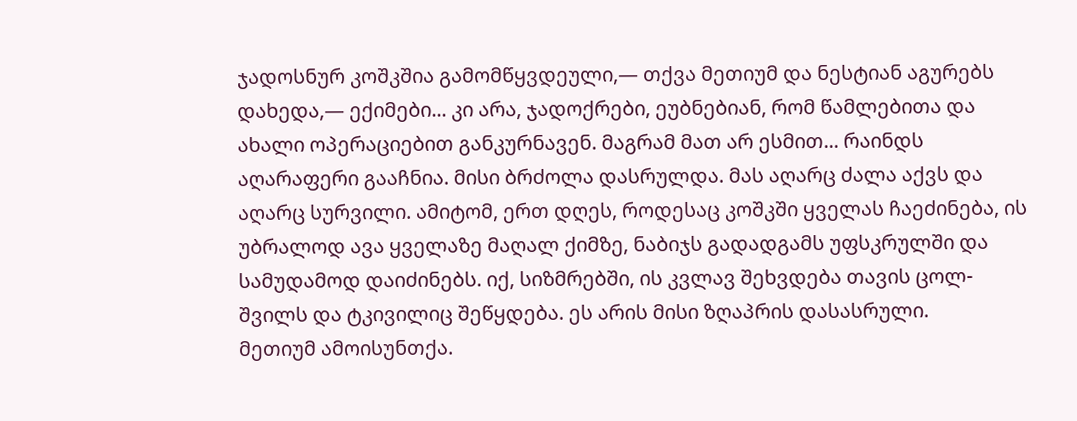ჯადოსნურ კოშკშია გამომწყვდეული,— თქვა მეთიუმ და ნესტიან აგურებს დახედა,— ექიმები... კი არა, ჯადოქრები, ეუბნებიან, რომ წამლებითა და ახალი ოპერაციებით განკურნავენ. მაგრამ მათ არ ესმით... რაინდს აღარაფერი გააჩნია. მისი ბრძოლა დასრულდა. მას აღარც ძალა აქვს და აღარც სურვილი. ამიტომ, ერთ დღეს, როდესაც კოშკში ყველას ჩაეძინება, ის უბრალოდ ავა ყველაზე მაღალ ქიმზე, ნაბიჯს გადადგამს უფსკრულში და სამუდამოდ დაიძინებს. იქ, სიზმრებში, ის კვლავ შეხვდება თავის ცოლ-შვილს და ტკივილიც შეწყდება. ეს არის მისი ზღაპრის დასასრული.
მეთიუმ ამოისუნთქა.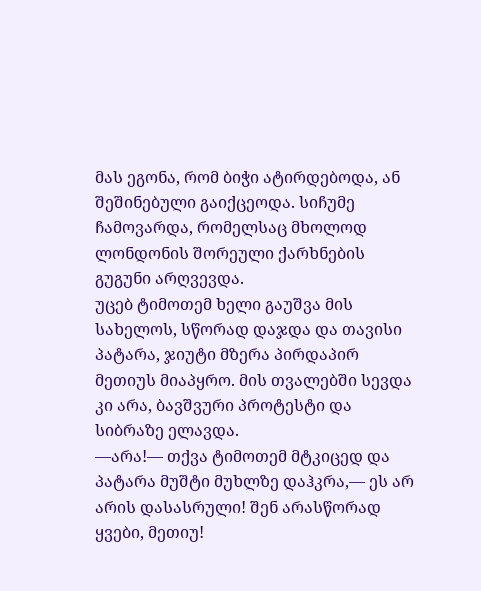მას ეგონა, რომ ბიჭი ატირდებოდა, ან შეშინებული გაიქცეოდა. სიჩუმე ჩამოვარდა, რომელსაც მხოლოდ ლონდონის შორეული ქარხნების გუგუნი არღვევდა.
უცებ ტიმოთემ ხელი გაუშვა მის სახელოს, სწორად დაჯდა და თავისი პატარა, ჯიუტი მზერა პირდაპირ მეთიუს მიაპყრო. მის თვალებში სევდა კი არა, ბავშვური პროტესტი და სიბრაზე ელავდა.
—არა!— თქვა ტიმოთემ მტკიცედ და პატარა მუშტი მუხლზე დაჰკრა,— ეს არ არის დასასრული! შენ არასწორად ყვები, მეთიუ!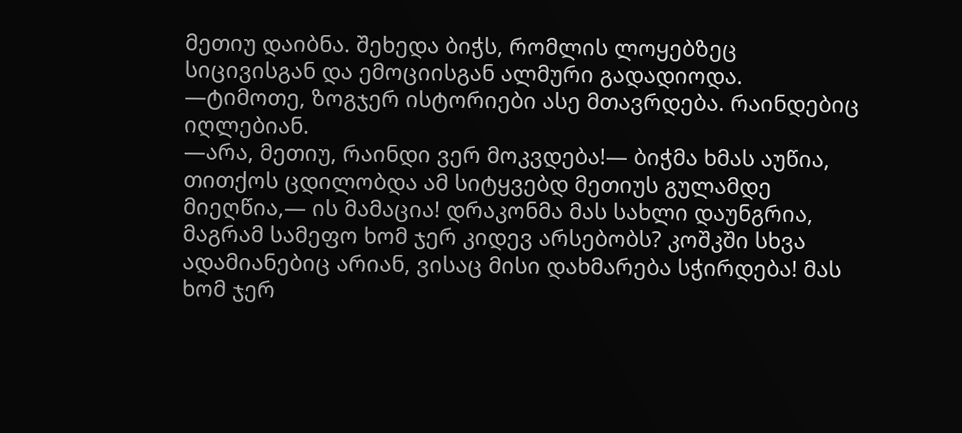მეთიუ დაიბნა. შეხედა ბიჭს, რომლის ლოყებზეც სიცივისგან და ემოციისგან ალმური გადადიოდა.
—ტიმოთე, ზოგჯერ ისტორიები ასე მთავრდება. რაინდებიც იღლებიან.
—არა, მეთიუ, რაინდი ვერ მოკვდება!— ბიჭმა ხმას აუწია, თითქოს ცდილობდა ამ სიტყვებდ მეთიუს გულამდე მიეღწია,— ის მამაცია! დრაკონმა მას სახლი დაუნგრია, მაგრამ სამეფო ხომ ჯერ კიდევ არსებობს? კოშკში სხვა ადამიანებიც არიან, ვისაც მისი დახმარება სჭირდება! მას ხომ ჯერ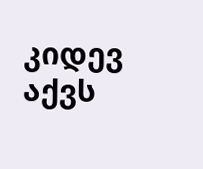კიდევ აქვს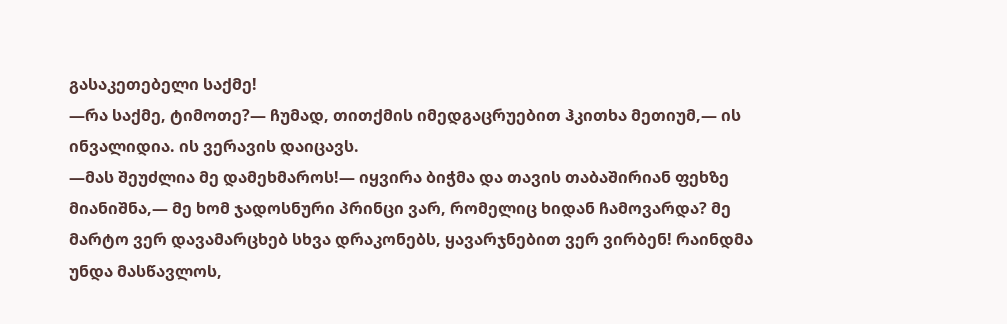გასაკეთებელი საქმე!
—რა საქმე, ტიმოთე?— ჩუმად, თითქმის იმედგაცრუებით ჰკითხა მეთიუმ,— ის ინვალიდია. ის ვერავის დაიცავს.
—მას შეუძლია მე დამეხმაროს!— იყვირა ბიჭმა და თავის თაბაშირიან ფეხზე მიანიშნა,— მე ხომ ჯადოსნური პრინცი ვარ, რომელიც ხიდან ჩამოვარდა? მე მარტო ვერ დავამარცხებ სხვა დრაკონებს, ყავარჯნებით ვერ ვირბენ! რაინდმა უნდა მასწავლოს,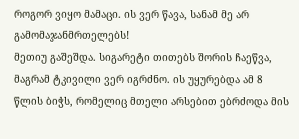როგორ ვიყო მამაცი. ის ვერ წავა, სანამ მე არ გამომაჯანმრთელებს!
მეთიუ გაშეშდა. სიგარეტი თითებს შორის ჩაეწვა, მაგრამ ტკივილი ვერ იგრძნო. ის უყურებდა ამ 8 წლის ბიჭს, რომელიც მთელი არსებით ებრძოდა მის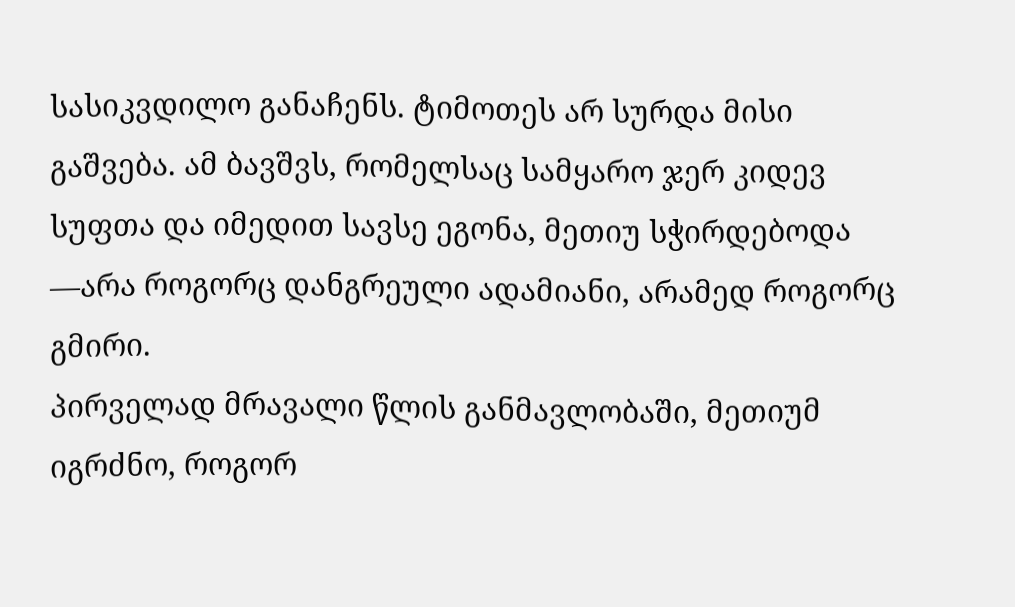სასიკვდილო განაჩენს. ტიმოთეს არ სურდა მისი გაშვება. ამ ბავშვს, რომელსაც სამყარო ჯერ კიდევ სუფთა და იმედით სავსე ეგონა, მეთიუ სჭირდებოდა —არა როგორც დანგრეული ადამიანი, არამედ როგორც გმირი.
პირველად მრავალი წლის განმავლობაში, მეთიუმ იგრძნო, როგორ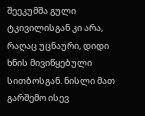შეეკუმშა გული ტკივილისგან კი არა, რაღაც უცნაური, დიდი ხნის მივიწყებული სითბოსგან. ნისლი მათ გარშემო ისევ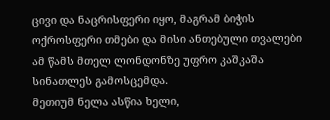ცივი და ნაცრისფერი იყო, მაგრამ ბიჭის ოქროსფერი თმები და მისი ანთებული თვალები ამ წამს მთელ ლონდონზე უფრო კაშკაშა სინათლეს გამოსცემდა.
მეთიუმ ნელა ასწია ხელი,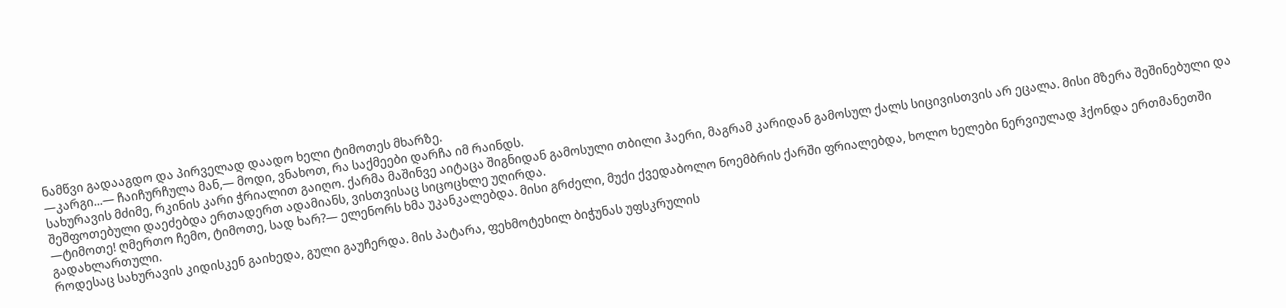ნამწვი გადააგდო და პირველად დაადო ხელი ტიმოთეს მხარზე.
—კარგი...— ჩაიჩურჩულა მან,— მოდი, ვნახოთ, რა საქმეები დარჩა იმ რაინდს.
სახურავის მძიმე, რკინის კარი ჭრიალით გაიღო. ქარმა მაშინვე აიტაცა შიგნიდან გამოსული თბილი ჰაერი, მაგრამ კარიდან გამოსულ ქალს სიცივისთვის არ ეცალა. მისი მზერა შეშინებული და შეშფოთებული დაეძებდა ერთადერთ ადამიანს, ვისთვისაც სიცოცხლე უღირდა.
—ტიმოთე! ღმერთო ჩემო, ტიმოთე, სად ხარ?— ელენორს ხმა უკანკალებდა. მისი გრძელი, მუქი ქვედაბოლო ნოემბრის ქარში ფრიალებდა, ხოლო ხელები ნერვიულად ჰქონდა ერთმანეთში გადახლართული.
როდესაც სახურავის კიდისკენ გაიხედა, გული გაუჩერდა. მის პატარა, ფეხმოტეხილ ბიჭუნას უფსკრულის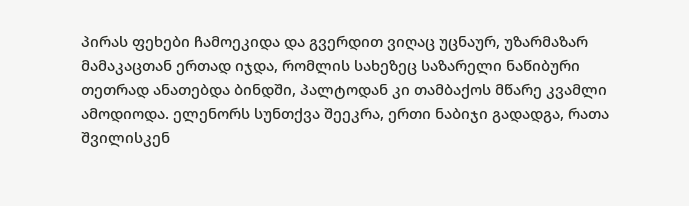პირას ფეხები ჩამოეკიდა და გვერდით ვიღაც უცნაურ, უზარმაზარ მამაკაცთან ერთად იჯდა, რომლის სახეზეც საზარელი ნაწიბური თეთრად ანათებდა ბინდში, პალტოდან კი თამბაქოს მწარე კვამლი ამოდიოდა. ელენორს სუნთქვა შეეკრა, ერთი ნაბიჯი გადადგა, რათა შვილისკენ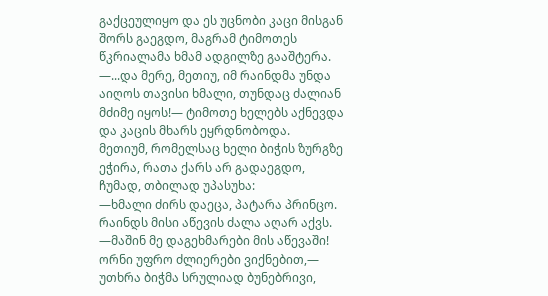გაქცეულიყო და ეს უცნობი კაცი მისგან შორს გაეგდო, მაგრამ ტიმოთეს წკრიალამა ხმამ ადგილზე გააშტერა.
—...და მერე, მეთიუ, იმ რაინდმა უნდა აიღოს თავისი ხმალი, თუნდაც ძალიან მძიმე იყოს!— ტიმოთე ხელებს აქნევდა და კაცის მხარს ეყრდნობოდა.
მეთიუმ, რომელსაც ხელი ბიჭის ზურგზე ეჭირა, რათა ქარს არ გადაეგდო, ჩუმად, თბილად უპასუხა:
—ხმალი ძირს დაეცა, პატარა პრინცო. რაინდს მისი აწევის ძალა აღარ აქვს.
—მაშინ მე დაგეხმარები მის აწევაში! ორნი უფრო ძლიერები ვიქნებით,— უთხრა ბიჭმა სრულიად ბუნებრივი,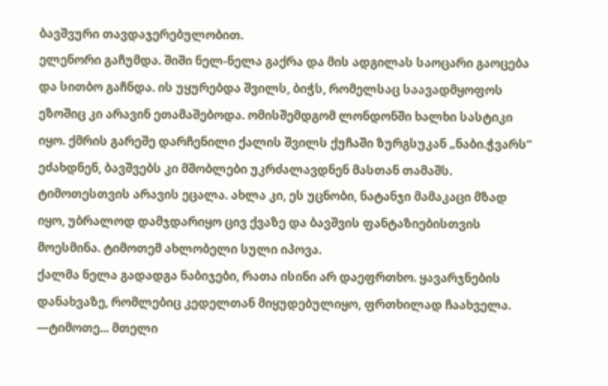ბავშვური თავდაჯერებულობით.
ელენორი გაჩუმდა. შიში ნელ-ნელა გაქრა და მის ადგილას საოცარი გაოცება და სითბო გაჩნდა. ის უყურებდა შვილს, ბიჭს, რომელსაც საავადმყოფოს ეზოშიც კი არავინ ეთამაშებოდა. ომისშემდგომ ლონდონში ხალხი სასტიკი იყო. ქმრის გარეშე დარჩენილი ქალის შვილს ქუჩაში ზურგსუკან „ნაბი.ჭვარს“ ეძახდნენ, ბავშვებს კი მშობლები უკრძალავდნენ მასთან თამაშს. ტიმოთესთვის არავის ეცალა. ახლა კი, ეს უცნობი, ნატანჯი მამაკაცი მზად იყო, უბრალოდ დამჯდარიყო ცივ ქვაზე და ბავშვის ფანტაზიებისთვის მოესმინა. ტიმოთემ ახლობელი სული იპოვა.
ქალმა ნელა გადადგა ნაბიჯები, რათა ისინი არ დაეფრთხო. ყავარჯნების დანახვაზე, რომლებიც კედელთან მიყუდებულიყო, ფრთხილად ჩაახველა.
—ტიმოთე... მთელი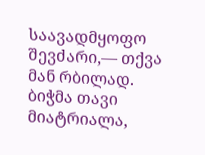საავადმყოფო შევძარი,— თქვა მან რბილად.
ბიჭმა თავი მიატრიალა,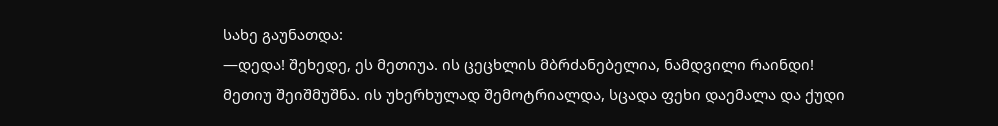სახე გაუნათდა:
—დედა! შეხედე, ეს მეთიუა. ის ცეცხლის მბრძანებელია, ნამდვილი რაინდი!
მეთიუ შეიშმუშნა. ის უხერხულად შემოტრიალდა, სცადა ფეხი დაემალა და ქუდი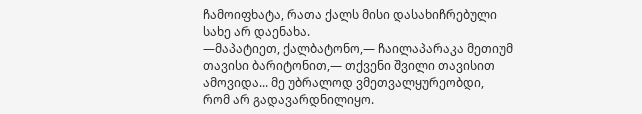ჩამოიფხატა, რათა ქალს მისი დასახიჩრებული სახე არ დაენახა.
—მაპატიეთ, ქალბატონო,— ჩაილაპარაკა მეთიუმ თავისი ბარიტონით,— თქვენი შვილი თავისით ამოვიდა... მე უბრალოდ ვმეთვალყურეობდი, რომ არ გადავარდნილიყო.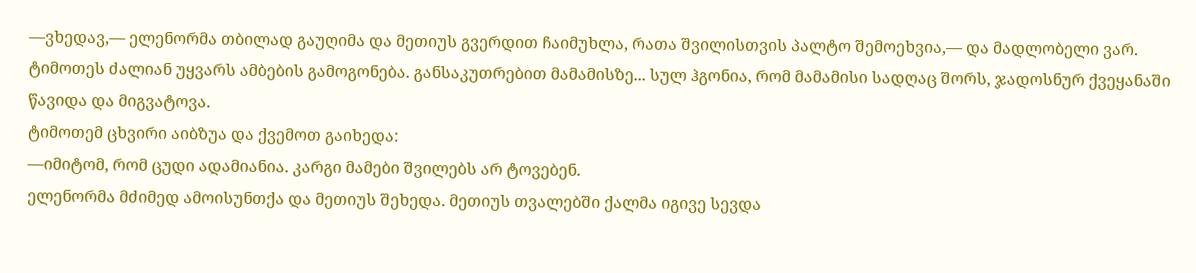—ვხედავ,— ელენორმა თბილად გაუღიმა და მეთიუს გვერდით ჩაიმუხლა, რათა შვილისთვის პალტო შემოეხვია,— და მადლობელი ვარ. ტიმოთეს ძალიან უყვარს ამბების გამოგონება. განსაკუთრებით მამამისზე... სულ ჰგონია, რომ მამამისი სადღაც შორს, ჯადოსნურ ქვეყანაში წავიდა და მიგვატოვა.
ტიმოთემ ცხვირი აიბზუა და ქვემოთ გაიხედა:
—იმიტომ, რომ ცუდი ადამიანია. კარგი მამები შვილებს არ ტოვებენ.
ელენორმა მძიმედ ამოისუნთქა და მეთიუს შეხედა. მეთიუს თვალებში ქალმა იგივე სევდა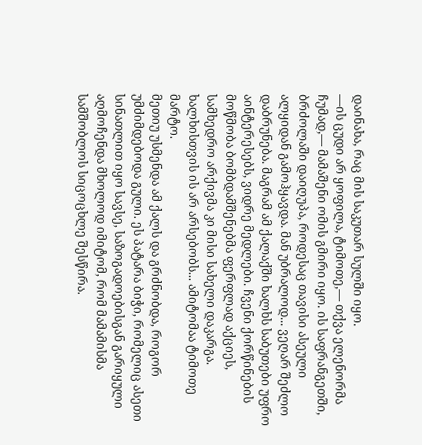დაინახა, რაც მის საკუთარ სულში იყო.
—ის ცუდი არ ყოფილა, ტიმოთე,— თქვა ელენორმა ჩუმად,— მამაშენი ომის გმირი იყო. ის საფრანგეთში, ბრძოლაში დაიღუპა, როდესაც თავისი ასეული ალყიდან გამოჰყავდა. მან უბრალოდ... ვეღარ შეძლო დაბრუნება. მაგრამ ამ ქალაქში ხალხს საბუთები უფრო აინტერესებს, ვიდრე მედლები. ჩვენი ქორწინების მოწმობა ბომბდამშენებმა ფერფლად აქციეს, სამხედრო არქივმა კი მისი სახელი დაკარგა. ხალხისთვის ის არ არსებობს... ამიტომაა ტიმოთე მარტო.
მეთიუ უსმენდა ამ ქალს და გრძნობდა, როგორ უმძიმდებოდა გული. ეს პატარა ბიჭი, რომელიც ასეთი სინათლით იყო სავსე, საზოგადოებისგან გარიყული აღმოჩენდა მხოლოდ იმიტომ, რომ მამამისმა სამშობლოს სიცოცხლე შესწირა.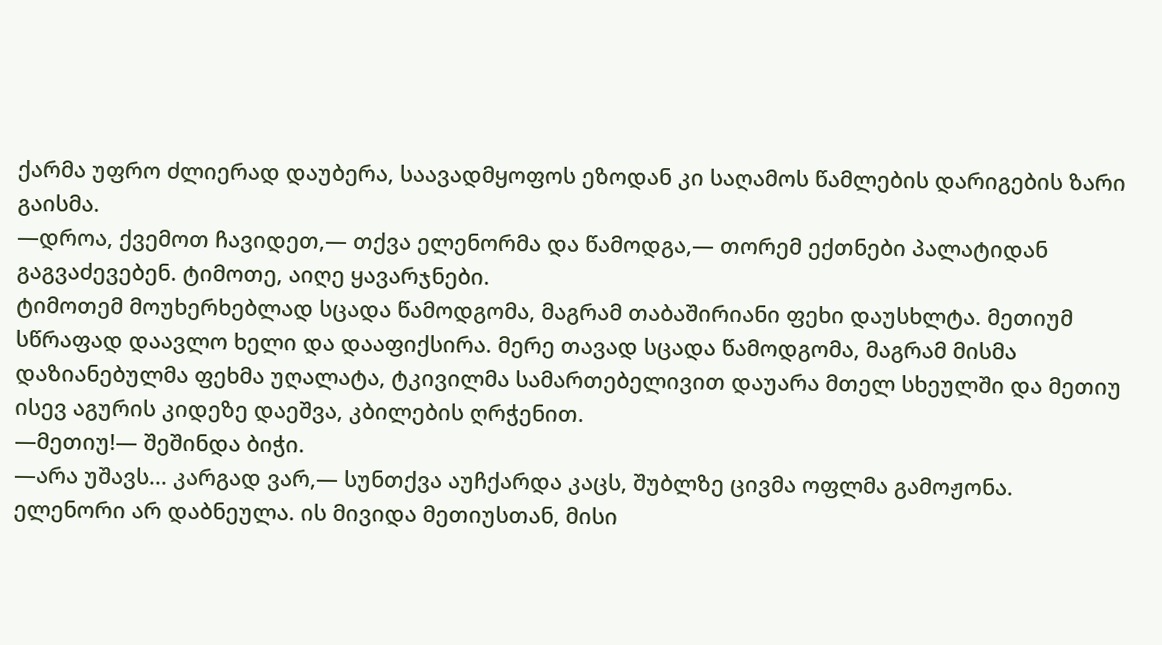ქარმა უფრო ძლიერად დაუბერა, საავადმყოფოს ეზოდან კი საღამოს წამლების დარიგების ზარი გაისმა.
—დროა, ქვემოთ ჩავიდეთ,— თქვა ელენორმა და წამოდგა,— თორემ ექთნები პალატიდან გაგვაძევებენ. ტიმოთე, აიღე ყავარჯნები.
ტიმოთემ მოუხერხებლად სცადა წამოდგომა, მაგრამ თაბაშირიანი ფეხი დაუსხლტა. მეთიუმ სწრაფად დაავლო ხელი და დააფიქსირა. მერე თავად სცადა წამოდგომა, მაგრამ მისმა დაზიანებულმა ფეხმა უღალატა, ტკივილმა სამართებელივით დაუარა მთელ სხეულში და მეთიუ ისევ აგურის კიდეზე დაეშვა, კბილების ღრჭენით.
—მეთიუ!— შეშინდა ბიჭი.
—არა უშავს... კარგად ვარ,— სუნთქვა აუჩქარდა კაცს, შუბლზე ცივმა ოფლმა გამოჟონა.
ელენორი არ დაბნეულა. ის მივიდა მეთიუსთან, მისი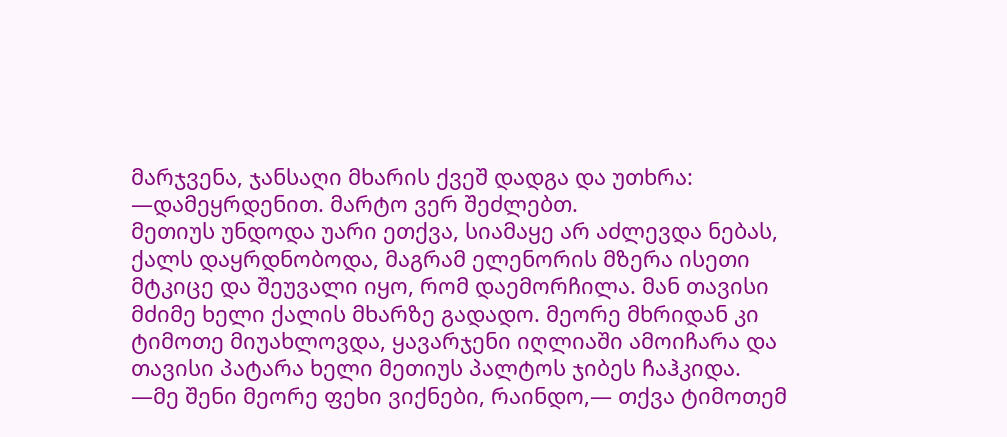მარჯვენა, ჯანსაღი მხარის ქვეშ დადგა და უთხრა:
—დამეყრდენით. მარტო ვერ შეძლებთ.
მეთიუს უნდოდა უარი ეთქვა, სიამაყე არ აძლევდა ნებას, ქალს დაყრდნობოდა, მაგრამ ელენორის მზერა ისეთი მტკიცე და შეუვალი იყო, რომ დაემორჩილა. მან თავისი მძიმე ხელი ქალის მხარზე გადადო. მეორე მხრიდან კი ტიმოთე მიუახლოვდა, ყავარჯენი იღლიაში ამოიჩარა და თავისი პატარა ხელი მეთიუს პალტოს ჯიბეს ჩაჰკიდა.
—მე შენი მეორე ფეხი ვიქნები, რაინდო,— თქვა ტიმოთემ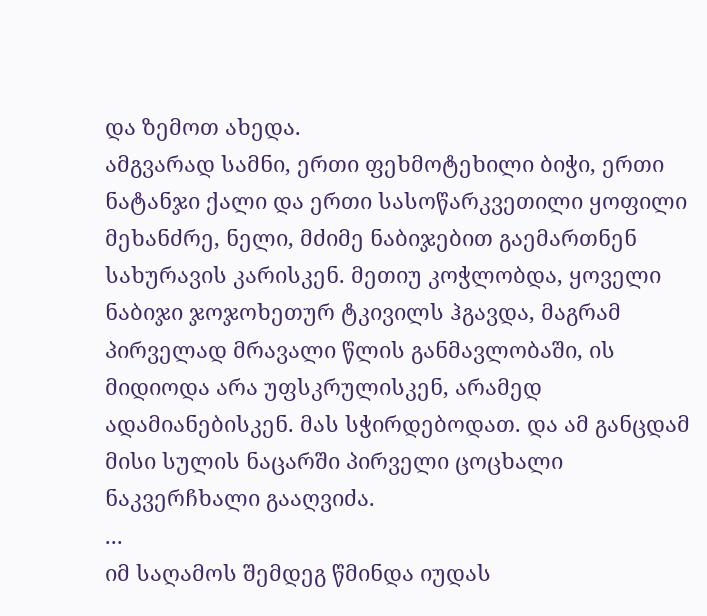და ზემოთ ახედა.
ამგვარად სამნი, ერთი ფეხმოტეხილი ბიჭი, ერთი ნატანჯი ქალი და ერთი სასოწარკვეთილი ყოფილი მეხანძრე, ნელი, მძიმე ნაბიჯებით გაემართნენ სახურავის კარისკენ. მეთიუ კოჭლობდა, ყოველი ნაბიჯი ჯოჯოხეთურ ტკივილს ჰგავდა, მაგრამ პირველად მრავალი წლის განმავლობაში, ის მიდიოდა არა უფსკრულისკენ, არამედ ადამიანებისკენ. მას სჭირდებოდათ. და ამ განცდამ მისი სულის ნაცარში პირველი ცოცხალი ნაკვერჩხალი გააღვიძა.
...
იმ საღამოს შემდეგ წმინდა იუდას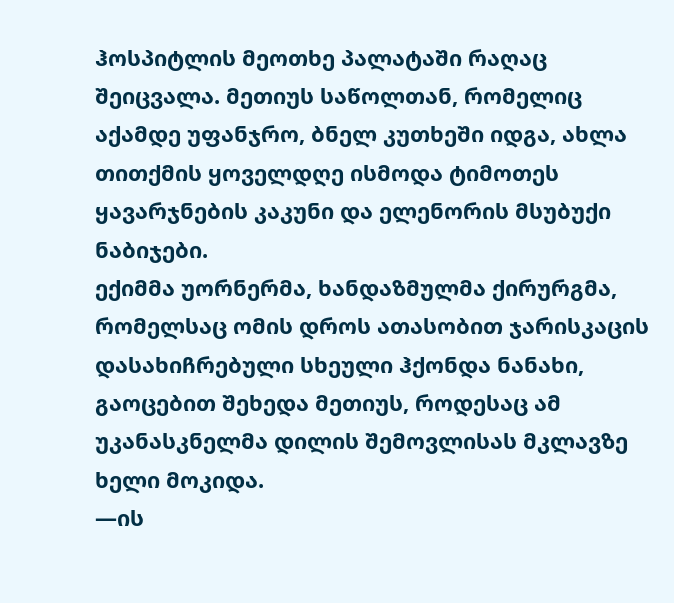ჰოსპიტლის მეოთხე პალატაში რაღაც შეიცვალა. მეთიუს საწოლთან, რომელიც აქამდე უფანჯრო, ბნელ კუთხეში იდგა, ახლა თითქმის ყოველდღე ისმოდა ტიმოთეს ყავარჯნების კაკუნი და ელენორის მსუბუქი ნაბიჯები.
ექიმმა უორნერმა, ხანდაზმულმა ქირურგმა, რომელსაც ომის დროს ათასობით ჯარისკაცის დასახიჩრებული სხეული ჰქონდა ნანახი, გაოცებით შეხედა მეთიუს, როდესაც ამ უკანასკნელმა დილის შემოვლისას მკლავზე ხელი მოკიდა.
—ის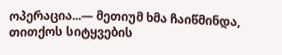ოპერაცია...— მეთიუმ ხმა ჩაიწმინდა, თითქოს სიტყვების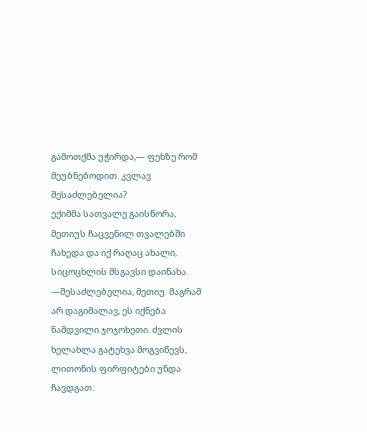გამოთქმა უჭირდა,— ფეხზე რომ მეუბნებოდით. კვლავ შესაძლებელია?
ექიმმა სათვალე გაისწორა, მეთიუს ჩაცვენილ თვალებში ჩახედა და იქ რაღაც ახალი, სიცოცხლის მსგავსი დაინახა.
—შესაძლებელია, მეთიუ. მაგრამ არ დაგიმალავ, ეს იქნება ნამდვილი ჯოჯოხეთი. ძვლის ხელახლა გატეხვა მოგვიწევს, ლითონის ფირფიტები უნდა ჩავდგათ.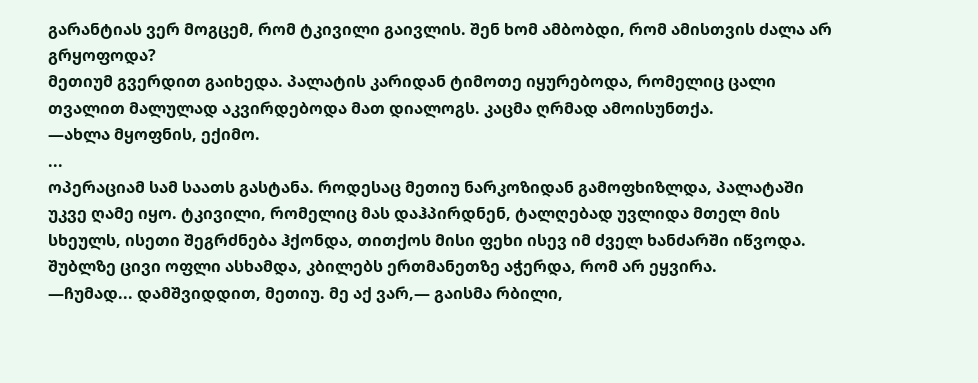გარანტიას ვერ მოგცემ, რომ ტკივილი გაივლის. შენ ხომ ამბობდი, რომ ამისთვის ძალა არ გრყოფოდა?
მეთიუმ გვერდით გაიხედა. პალატის კარიდან ტიმოთე იყურებოდა, რომელიც ცალი თვალით მალულად აკვირდებოდა მათ დიალოგს. კაცმა ღრმად ამოისუნთქა.
—ახლა მყოფნის, ექიმო.
...
ოპერაციამ სამ საათს გასტანა. როდესაც მეთიუ ნარკოზიდან გამოფხიზლდა, პალატაში უკვე ღამე იყო. ტკივილი, რომელიც მას დაჰპირდნენ, ტალღებად უვლიდა მთელ მის სხეულს, ისეთი შეგრძნება ჰქონდა, თითქოს მისი ფეხი ისევ იმ ძველ ხანძარში იწვოდა. შუბლზე ცივი ოფლი ასხამდა, კბილებს ერთმანეთზე აჭერდა, რომ არ ეყვირა.
—ჩუმად... დამშვიდდით, მეთიუ. მე აქ ვარ,— გაისმა რბილი,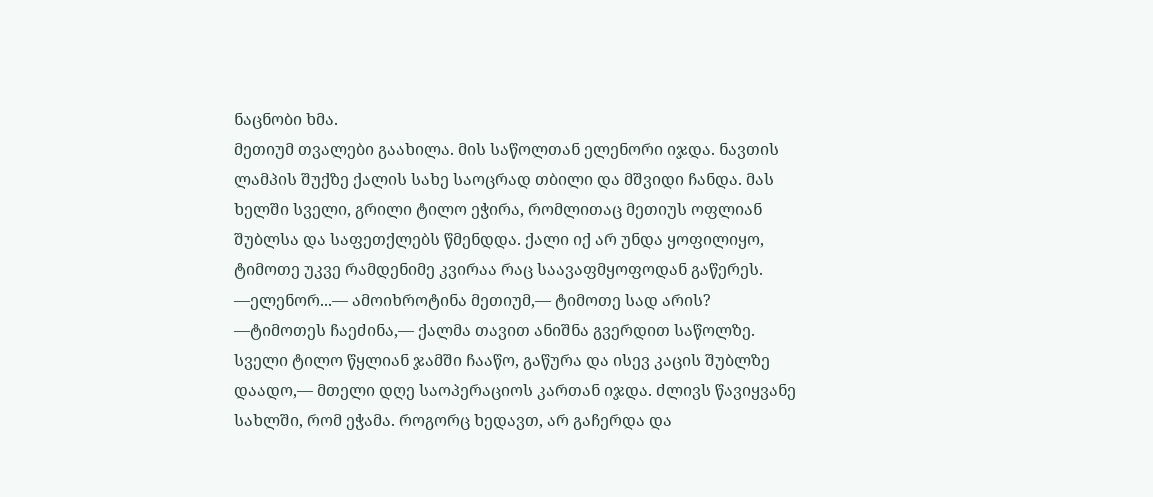ნაცნობი ხმა.
მეთიუმ თვალები გაახილა. მის საწოლთან ელენორი იჯდა. ნავთის ლამპის შუქზე ქალის სახე საოცრად თბილი და მშვიდი ჩანდა. მას ხელში სველი, გრილი ტილო ეჭირა, რომლითაც მეთიუს ოფლიან შუბლსა და საფეთქლებს წმენდდა. ქალი იქ არ უნდა ყოფილიყო, ტიმოთე უკვე რამდენიმე კვირაა რაც საავაფმყოფოდან გაწერეს.
—ელენორ...— ამოიხროტინა მეთიუმ,— ტიმოთე სად არის?
—ტიმოთეს ჩაეძინა,— ქალმა თავით ანიშნა გვერდით საწოლზე. სველი ტილო წყლიან ჯამში ჩააწო, გაწურა და ისევ კაცის შუბლზე დაადო,— მთელი დღე საოპერაციოს კართან იჯდა. ძლივს წავიყვანე სახლში, რომ ეჭამა. როგორც ხედავთ, არ გაჩერდა და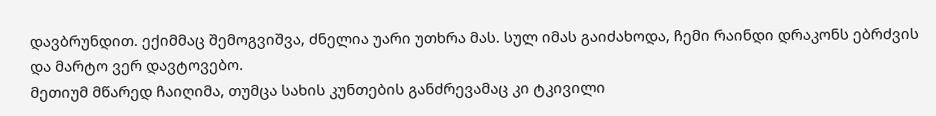დავბრუნდით. ექიმმაც შემოგვიშვა, ძნელია უარი უთხრა მას. სულ იმას გაიძახოდა, ჩემი რაინდი დრაკონს ებრძვის და მარტო ვერ დავტოვებო.
მეთიუმ მწარედ ჩაიღიმა, თუმცა სახის კუნთების განძრევამაც კი ტკივილი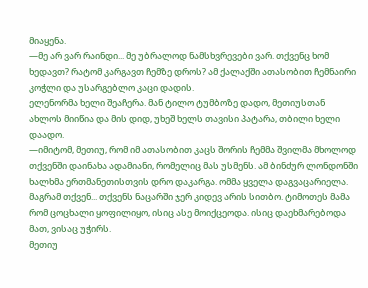მიაყენა.
—მე არ ვარ რაინდი... მე უბრალოდ ნამსხვრევები ვარ. თქვენც ხომ ხედავთ? რატომ კარგავთ ჩემზე დროს? ამ ქალაქში ათასობით ჩემნაირი კოჭლი და უსარგებლო კაცი დადის.
ელენორმა ხელი შეაჩერა. მან ტილო ტუმბოზე დადო, მეთიუსთან ახლოს მიიწია და მის დიდ, უხეშ ხელს თავისი პატარა, თბილი ხელი დაადო.
—იმიტომ, მეთიუ, რომ იმ ათასობით კაცს შორის ჩემმა შვილმა მხოლოდ თქვენში დაინახა ადამიანი, რომელიც მას უსმენს. ამ ბინძურ ლონდონში ხალხმა ერთმანეთისთვის დრო დაკარგა. ომმა ყველა დაგვაცარიელა. მაგრამ თქვენ... თქვენს ნაცარში ჯერ კიდევ არის სითბო. ტიმოთეს მამა რომ ცოცხალი ყოფილიყო, ისიც ასე მოიქცეოდა. ისიც დაეხმარებოდა მათ, ვისაც უჭირს.
მეთიუ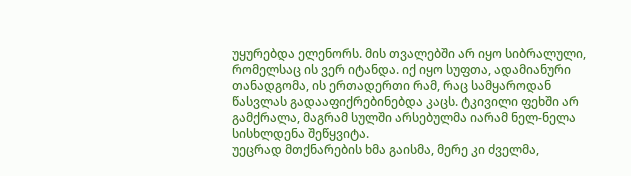უყურებდა ელენორს. მის თვალებში არ იყო სიბრალული, რომელსაც ის ვერ იტანდა. იქ იყო სუფთა, ადამიანური თანადგომა, ის ერთადერთი რამ, რაც სამყაროდან წასვლას გადააფიქრებინებდა კაცს. ტკივილი ფეხში არ გამქრალა, მაგრამ სულში არსებულმა იარამ ნელ-ნელა სისხლდენა შეწყვიტა.
უეცრად მთქნარების ხმა გაისმა, მერე კი ძველმა,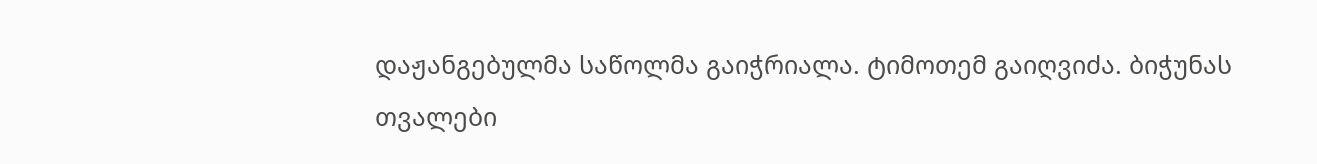დაჟანგებულმა საწოლმა გაიჭრიალა. ტიმოთემ გაიღვიძა. ბიჭუნას თვალები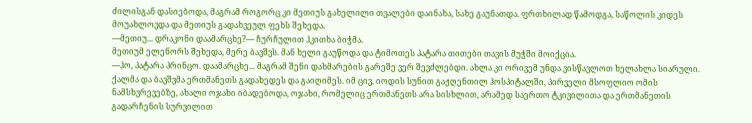ძილისგან დასიებოდა, მაგრამ როგორც კი მეთიუს გახელილი თვალები დაინახა, სახე გაუნათდა. ფრთხილად წამოდგა, საწოლის კიდეს მოუახლოვდა და მეთიუს გადახვეულ ფეხს შეხედა.
—მეთიუ... დრაკონი დაამარცხე?— ჩურჩულით ჰკითხა ბიჭმა.
მეთიუმ ელენორს შეხედა, მერე ბავშვს. მან ხელი გაუწოდა და ტიმოთეს პატარა თითები თავის მუჭში მოიქცია.
—ჰო, პატარა პრინცო. დაამარცხე... მაგრამ შენი დახმარების გარეშე ვერ შევძლებდი. ახლა კი ორივემ უნდა ვისწავლოთ ხელახლა სიარული.
ქალმა და ბავშვმა ერთმანეთს გადახედეს და გაიღიმეს. იმ ცივ, იოდის სუნით გაჟღენთილ ჰოსპიტალში, პირველი მსოფლიო ომის ნამსხვრევებზე, ახალი ოჯახი იბადებოდა, ოჯახი, რომელიც ერთმანეთს არა სისხლით, არამედ საერთო ტკივილითა და ერთმანეთის გადარჩენის სურვილით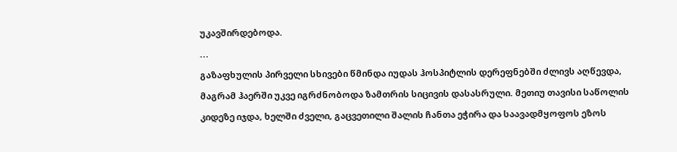უკავშირდებოდა.
...
გაზაფხულის პირველი სხივები წმინდა იუდას ჰოსპიტლის დერეფნებში ძლივს აღწევდა, მაგრამ ჰაერში უკვე იგრძნობოდა ზამთრის სიცივის დასასრული. მეთიუ თავისი საწოლის კიდეზე იჯდა, ხელში ძველი, გაცვეთილი შალის ჩანთა ეჭირა და საავადმყოფოს ეზოს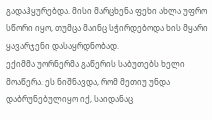გადაჰყურებდა. მისი მარცხენა ფეხი ახლა უფრო სწორი იყო, თუმცა მაინც სჭირდებოდა ხის მყარი ყავარჯენი დასაყრდნობად.
ექიმმა უორნერმა გაწერის საბუთებს ხელი მოაწერა. ეს ნიშნავდა, რომ მეთიუ უნდა დაბრუნებულიყო იქ, საიდანაც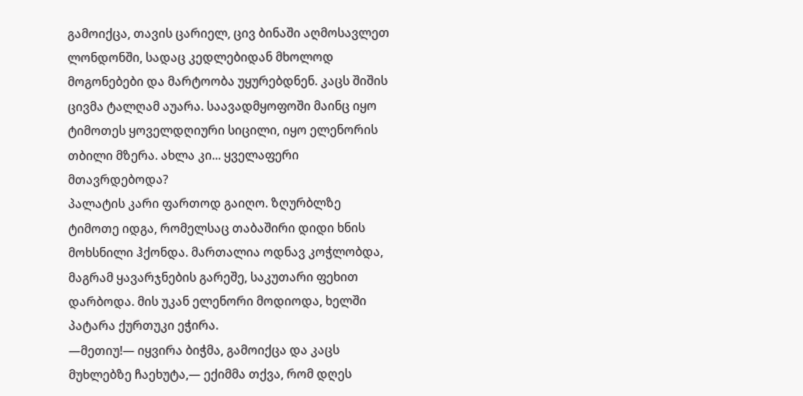გამოიქცა, თავის ცარიელ, ცივ ბინაში აღმოსავლეთ ლონდონში, სადაც კედლებიდან მხოლოდ მოგონებები და მარტოობა უყურებდნენ. კაცს შიშის ცივმა ტალღამ აუარა. საავადმყოფოში მაინც იყო ტიმოთეს ყოველდღიური სიცილი, იყო ელენორის თბილი მზერა. ახლა კი... ყველაფერი მთავრდებოდა?
პალატის კარი ფართოდ გაიღო. ზღურბლზე ტიმოთე იდგა, რომელსაც თაბაშირი დიდი ხნის მოხსნილი ჰქონდა. მართალია ოდნავ კოჭლობდა, მაგრამ ყავარჯნების გარეშე, საკუთარი ფეხით დარბოდა. მის უკან ელენორი მოდიოდა, ხელში პატარა ქურთუკი ეჭირა.
—მეთიუ!— იყვირა ბიჭმა, გამოიქცა და კაცს მუხლებზე ჩაეხუტა,— ექიმმა თქვა, რომ დღეს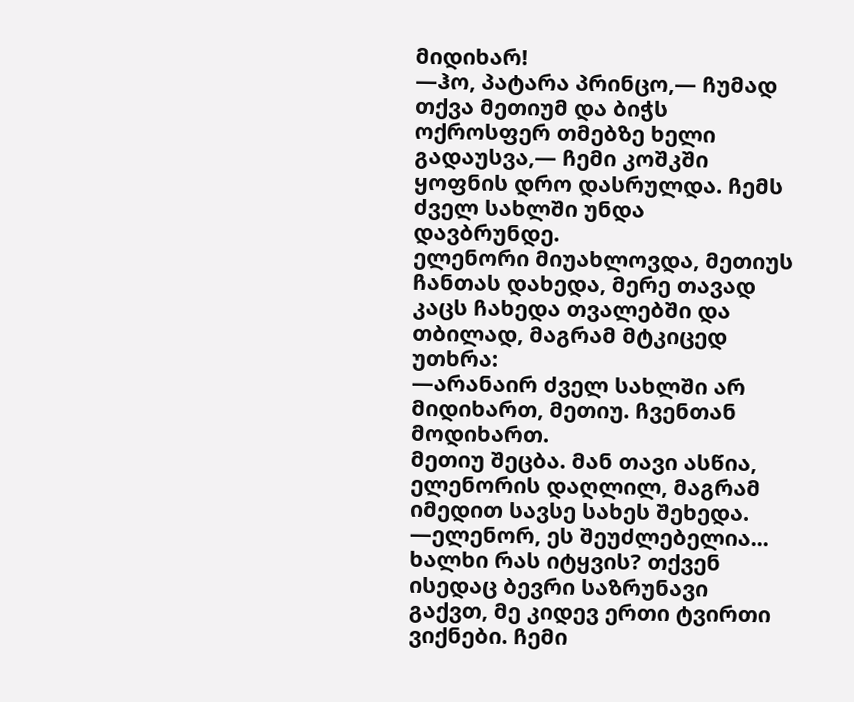მიდიხარ!
—ჰო, პატარა პრინცო,— ჩუმად თქვა მეთიუმ და ბიჭს ოქროსფერ თმებზე ხელი გადაუსვა,— ჩემი კოშკში ყოფნის დრო დასრულდა. ჩემს ძველ სახლში უნდა დავბრუნდე.
ელენორი მიუახლოვდა, მეთიუს ჩანთას დახედა, მერე თავად კაცს ჩახედა თვალებში და თბილად, მაგრამ მტკიცედ უთხრა:
—არანაირ ძველ სახლში არ მიდიხართ, მეთიუ. ჩვენთან მოდიხართ.
მეთიუ შეცბა. მან თავი ასწია, ელენორის დაღლილ, მაგრამ იმედით სავსე სახეს შეხედა.
—ელენორ, ეს შეუძლებელია... ხალხი რას იტყვის? თქვენ ისედაც ბევრი საზრუნავი გაქვთ, მე კიდევ ერთი ტვირთი ვიქნები. ჩემი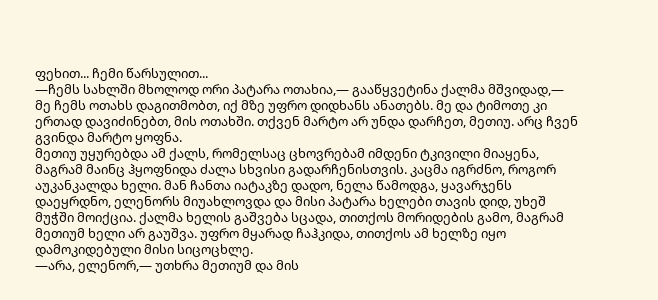ფეხით... ჩემი წარსულით...
—ჩემს სახლში მხოლოდ ორი პატარა ოთახია,— გააწყვეტინა ქალმა მშვიდად,— მე ჩემს ოთახს დაგითმობთ, იქ მზე უფრო დიდხანს ანათებს. მე და ტიმოთე კი ერთად დავიძინებთ, მის ოთახში. თქვენ მარტო არ უნდა დარჩეთ, მეთიუ. არც ჩვენ გვინდა მარტო ყოფნა.
მეთიუ უყურებდა ამ ქალს, რომელსაც ცხოვრებამ იმდენი ტკივილი მიაყენა, მაგრამ მაინც ჰყოფნიდა ძალა სხვისი გადარჩენისთვის. კაცმა იგრძნო, როგორ აუკანკალდა ხელი. მან ჩანთა იატაკზე დადო, ნელა წამოდგა, ყავარჯენს დაეყრდნო, ელენორს მიუახლოვდა და მისი პატარა ხელები თავის დიდ, უხეშ მუჭში მოიქცია. ქალმა ხელის გაშვება სცადა, თითქოს მორიდების გამო, მაგრამ მეთიუმ ხელი არ გაუშვა. უფრო მყარად ჩაჰკიდა, თითქოს ამ ხელზე იყო დამოკიდებული მისი სიცოცხლე.
—არა, ელენორ,— უთხრა მეთიუმ და მის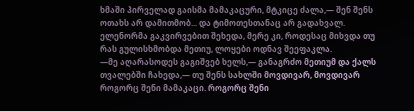ხმაში პირველად გაისმა მამაკაცური, მტკიცე ძალა,— შენ შენს ოთახს არ დამითმობ... და ტიმოთესთანაც არ გადახვალ.
ელენორმა გაკვირვებით შეხედა, მერე კი, როდესაც მიხვდა თუ რას გულისხმობდა მეთიუ, ლოყები ოდნავ შეეფაკლა.
—მე აღარასოდეს გაგიშვებ ხელს,— განაგრძო მეთიუმ და ქალს თვალებში ჩახედა,— თუ შენს სახლში მოვდივარ, მოვდივარ როგორც შენი მამაკაცი. როგორც შენი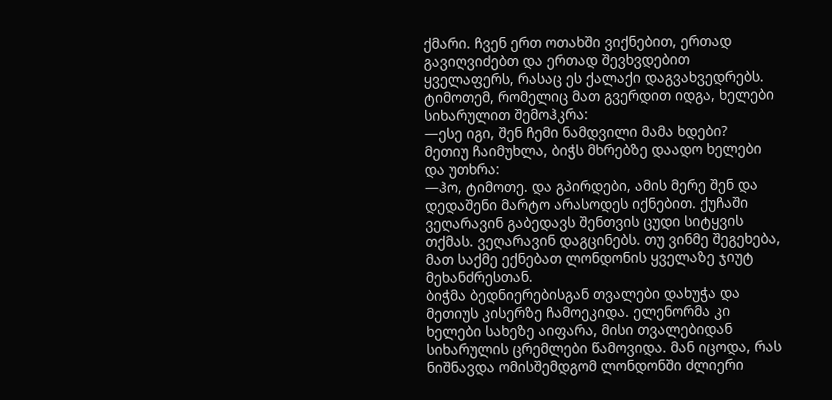ქმარი. ჩვენ ერთ ოთახში ვიქნებით, ერთად გავიღვიძებთ და ერთად შევხვდებით ყველაფერს, რასაც ეს ქალაქი დაგვახვედრებს.
ტიმოთემ, რომელიც მათ გვერდით იდგა, ხელები სიხარულით შემოჰკრა:
—ესე იგი, შენ ჩემი ნამდვილი მამა ხდები?
მეთიუ ჩაიმუხლა, ბიჭს მხრებზე დაადო ხელები და უთხრა:
—ჰო, ტიმოთე. და გპირდები, ამის მერე შენ და დედაშენი მარტო არასოდეს იქნებით. ქუჩაში ვეღარავინ გაბედავს შენთვის ცუდი სიტყვის თქმას. ვეღარავინ დაგცინებს. თუ ვინმე შეგეხება, მათ საქმე ექნებათ ლონდონის ყველაზე ჯიუტ მეხანძრესთან.
ბიჭმა ბედნიერებისგან თვალები დახუჭა და მეთიუს კისერზე ჩამოეკიდა. ელენორმა კი ხელები სახეზე აიფარა, მისი თვალებიდან სიხარულის ცრემლები წამოვიდა. მან იცოდა, რას ნიშნავდა ომისშემდგომ ლონდონში ძლიერი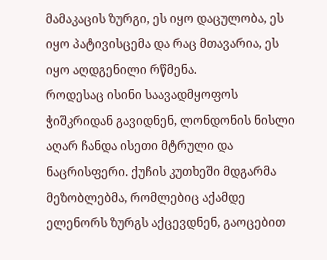მამაკაცის ზურგი, ეს იყო დაცულობა, ეს იყო პატივისცემა და რაც მთავარია, ეს იყო აღდგენილი რწმენა.
როდესაც ისინი საავადმყოფოს ჭიშკრიდან გავიდნენ, ლონდონის ნისლი აღარ ჩანდა ისეთი მტრული და ნაცრისფერი. ქუჩის კუთხეში მდგარმა მეზობლებმა, რომლებიც აქამდე ელენორს ზურგს აქცევდნენ, გაოცებით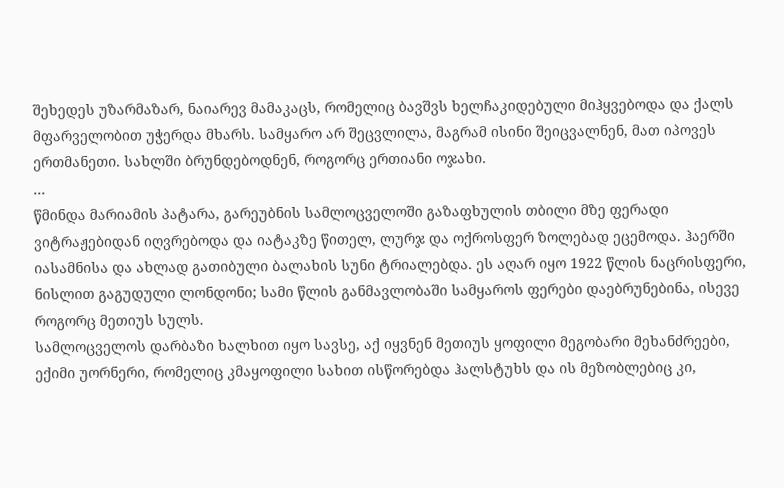შეხედეს უზარმაზარ, ნაიარევ მამაკაცს, რომელიც ბავშვს ხელჩაკიდებული მიჰყვებოდა და ქალს მფარველობით უჭერდა მხარს. სამყარო არ შეცვლილა, მაგრამ ისინი შეიცვალნენ, მათ იპოვეს ერთმანეთი. სახლში ბრუნდებოდნენ, როგორც ერთიანი ოჯახი.
...
წმინდა მარიამის პატარა, გარეუბნის სამლოცველოში გაზაფხულის თბილი მზე ფერადი ვიტრაჟებიდან იღვრებოდა და იატაკზე წითელ, ლურჯ და ოქროსფერ ზოლებად ეცემოდა. ჰაერში იასამნისა და ახლად გათიბული ბალახის სუნი ტრიალებდა. ეს აღარ იყო 1922 წლის ნაცრისფერი, ნისლით გაგუდული ლონდონი; სამი წლის განმავლობაში სამყაროს ფერები დაებრუნებინა, ისევე როგორც მეთიუს სულს.
სამლოცველოს დარბაზი ხალხით იყო სავსე, აქ იყვნენ მეთიუს ყოფილი მეგობარი მეხანძრეები, ექიმი უორნერი, რომელიც კმაყოფილი სახით ისწორებდა ჰალსტუხს და ის მეზობლებიც კი,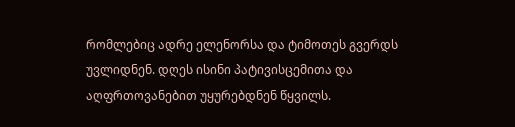რომლებიც ადრე ელენორსა და ტიმოთეს გვერდს უვლიდნენ. დღეს ისინი პატივისცემითა და აღფრთოვანებით უყურებდნენ წყვილს.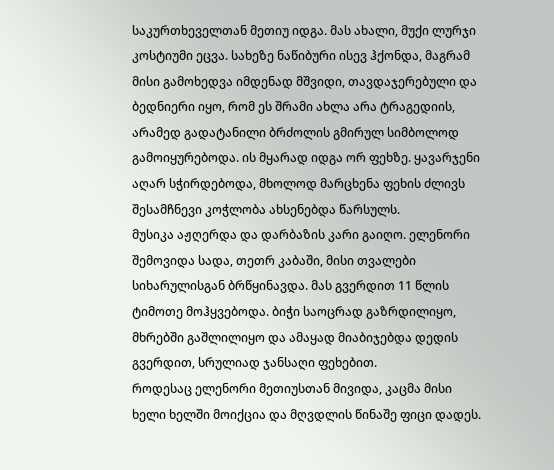საკურთხეველთან მეთიუ იდგა. მას ახალი, მუქი ლურჯი კოსტიუმი ეცვა. სახეზე ნაწიბური ისევ ჰქონდა, მაგრამ მისი გამოხედვა იმდენად მშვიდი, თავდაჯერებული და ბედნიერი იყო, რომ ეს შრამი ახლა არა ტრაგედიის, არამედ გადატანილი ბრძოლის გმირულ სიმბოლოდ გამოიყურებოდა. ის მყარად იდგა ორ ფეხზე. ყავარჯენი აღარ სჭირდებოდა, მხოლოდ მარცხენა ფეხის ძლივს შესამჩნევი კოჭლობა ახსენებდა წარსულს.
მუსიკა აჟღერდა და დარბაზის კარი გაიღო. ელენორი შემოვიდა სადა, თეთრ კაბაში, მისი თვალები სიხარულისგან ბრწყინავდა. მას გვერდით 11 წლის ტიმოთე მოჰყვებოდა. ბიჭი საოცრად გაზრდილიყო, მხრებში გაშლილიყო და ამაყად მიაბიჯებდა დედის გვერდით, სრულიად ჯანსაღი ფეხებით.
როდესაც ელენორი მეთიუსთან მივიდა, კაცმა მისი ხელი ხელში მოიქცია და მღვდლის წინაშე ფიცი დადეს.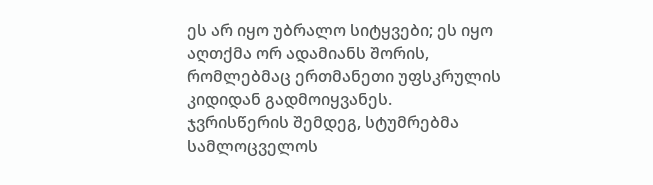ეს არ იყო უბრალო სიტყვები; ეს იყო აღთქმა ორ ადამიანს შორის, რომლებმაც ერთმანეთი უფსკრულის კიდიდან გადმოიყვანეს.
ჯვრისწერის შემდეგ, სტუმრებმა სამლოცველოს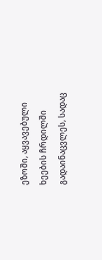ეზოში, აყვავებული ხეების ჩრდილში გადაინაცვლეს, სადაც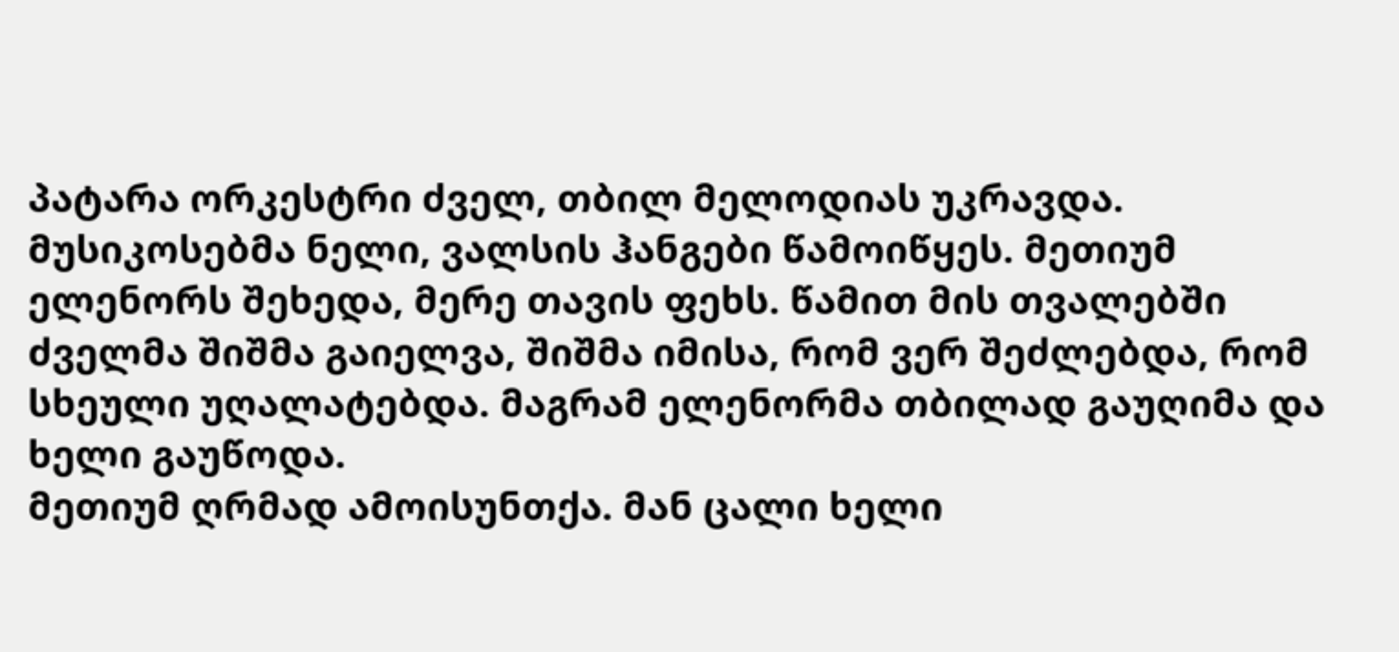პატარა ორკესტრი ძველ, თბილ მელოდიას უკრავდა.
მუსიკოსებმა ნელი, ვალსის ჰანგები წამოიწყეს. მეთიუმ ელენორს შეხედა, მერე თავის ფეხს. წამით მის თვალებში ძველმა შიშმა გაიელვა, შიშმა იმისა, რომ ვერ შეძლებდა, რომ სხეული უღალატებდა. მაგრამ ელენორმა თბილად გაუღიმა და ხელი გაუწოდა.
მეთიუმ ღრმად ამოისუნთქა. მან ცალი ხელი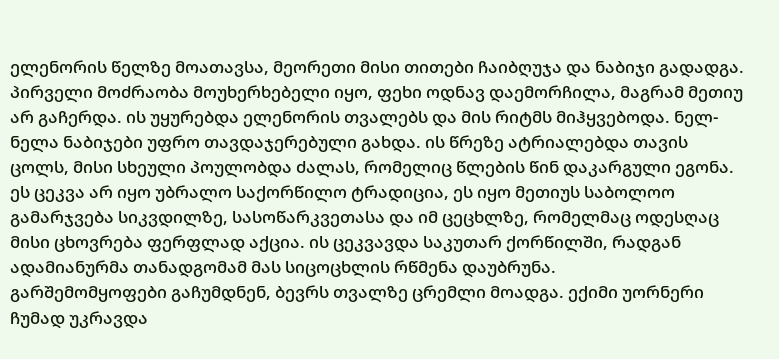ელენორის წელზე მოათავსა, მეორეთი მისი თითები ჩაიბღუჯა და ნაბიჯი გადადგა.
პირველი მოძრაობა მოუხერხებელი იყო, ფეხი ოდნავ დაემორჩილა, მაგრამ მეთიუ არ გაჩერდა. ის უყურებდა ელენორის თვალებს და მის რიტმს მიჰყვებოდა. ნელ-ნელა ნაბიჯები უფრო თავდაჯერებული გახდა. ის წრეზე ატრიალებდა თავის ცოლს, მისი სხეული პოულობდა ძალას, რომელიც წლების წინ დაკარგული ეგონა. ეს ცეკვა არ იყო უბრალო საქორწილო ტრადიცია, ეს იყო მეთიუს საბოლოო გამარჯვება სიკვდილზე, სასოწარკვეთასა და იმ ცეცხლზე, რომელმაც ოდესღაც მისი ცხოვრება ფერფლად აქცია. ის ცეკვავდა საკუთარ ქორწილში, რადგან ადამიანურმა თანადგომამ მას სიცოცხლის რწმენა დაუბრუნა.
გარშემომყოფები გაჩუმდნენ, ბევრს თვალზე ცრემლი მოადგა. ექიმი უორნერი ჩუმად უკრავდა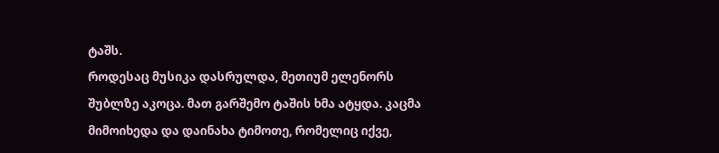ტაშს.
როდესაც მუსიკა დასრულდა, მეთიუმ ელენორს შუბლზე აკოცა. მათ გარშემო ტაშის ხმა ატყდა. კაცმა მიმოიხედა და დაინახა ტიმოთე, რომელიც იქვე,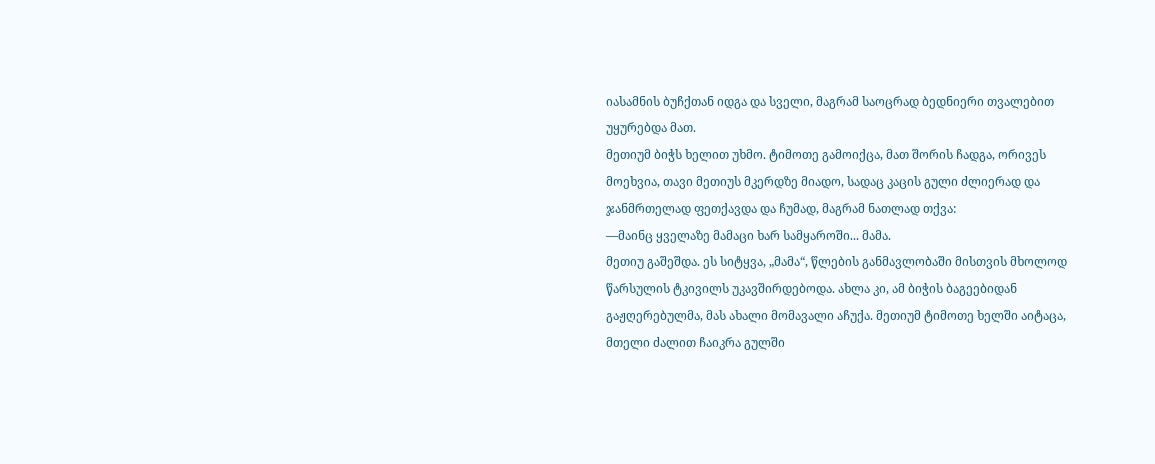იასამნის ბუჩქთან იდგა და სველი, მაგრამ საოცრად ბედნიერი თვალებით უყურებდა მათ.
მეთიუმ ბიჭს ხელით უხმო. ტიმოთე გამოიქცა, მათ შორის ჩადგა, ორივეს მოეხვია, თავი მეთიუს მკერდზე მიადო, სადაც კაცის გული ძლიერად და ჯანმრთელად ფეთქავდა და ჩუმად, მაგრამ ნათლად თქვა:
—მაინც ყველაზე მამაცი ხარ სამყაროში... მამა.
მეთიუ გაშეშდა. ეს სიტყვა, „მამა“, წლების განმავლობაში მისთვის მხოლოდ წარსულის ტკივილს უკავშირდებოდა. ახლა კი, ამ ბიჭის ბაგეებიდან გაჟღერებულმა, მას ახალი მომავალი აჩუქა. მეთიუმ ტიმოთე ხელში აიტაცა, მთელი ძალით ჩაიკრა გულში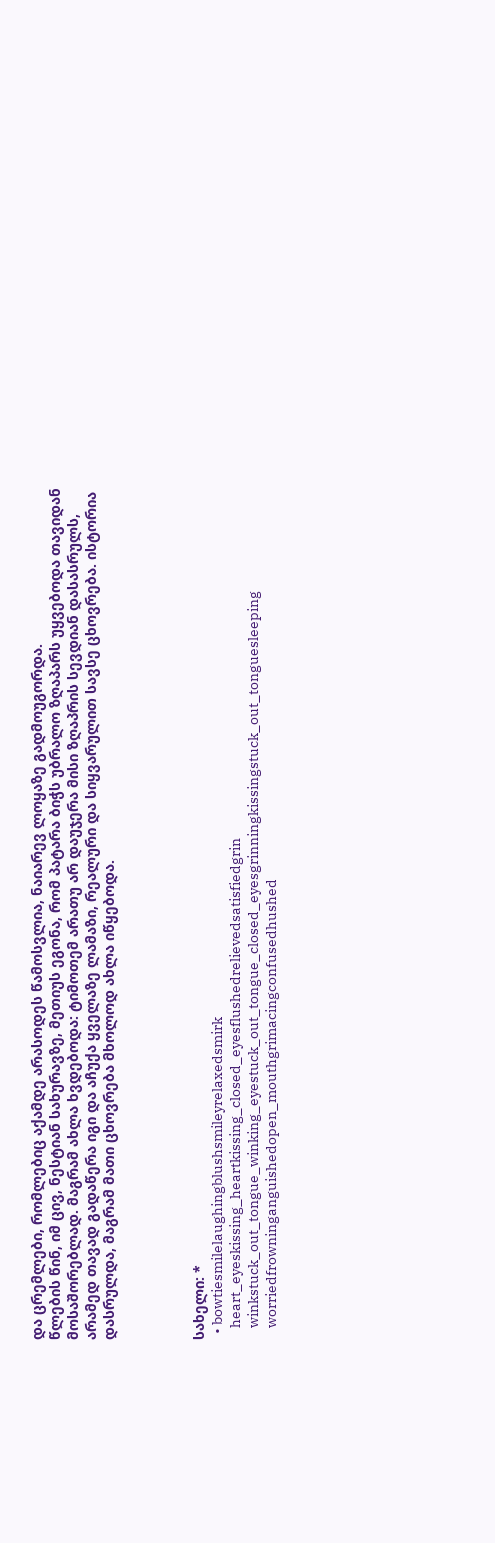და ცრემლები, რომლებიც აქამდე არასოდეს წამოსვლია, ნაიარევ ლოყაზე გადმოუგორდა.
წლების წინ, იმ ცივ, ნესტიან სახურავზე, მეთიუს ეგონა, რომ პატარა ბიჭს უბრალო ზღაპარს უყვებოდა თავიდან მოსაშორებლად. მაგრამ ახლა ხვდებოდა: ტიმოთემ არათუ არ დაუჯერა მისი ზღაპრის სევდიან დასასრულს, არამედ თავად გადაწერა იგი და აჩუქა ყველაზე ლამაზი, რეალური და სიყვარულით სავსე ცხოვრება. ისტორია დასრულდა, მაგრამ მათი ცხოვრება მხოლოდ ახლა იწყებოდა.




სახელი: *
  • bowtiesmilelaughingblushsmileyrelaxedsmirk
    heart_eyeskissing_heartkissing_closed_eyesflushedrelievedsatisfiedgrin
    winkstuck_out_tongue_winking_eyestuck_out_tongue_closed_eyesgrinningkissingstuck_out_tonguesleeping
    worriedfrowninganguishedopen_mouthgrimacingconfusedhushed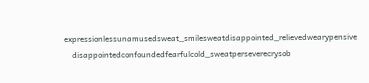expressionlessunamusedsweat_smilesweatdisappointed_relievedwearypensive
    disappointedconfoundedfearfulcold_sweatperseverecrysob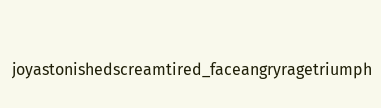joyastonishedscreamtired_faceangryragetriumph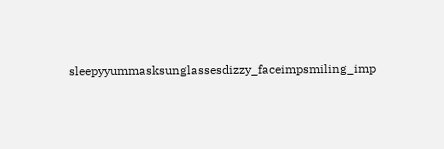sleepyyummasksunglassesdizzy_faceimpsmiling_imp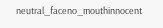neutral_faceno_mouthinnocent